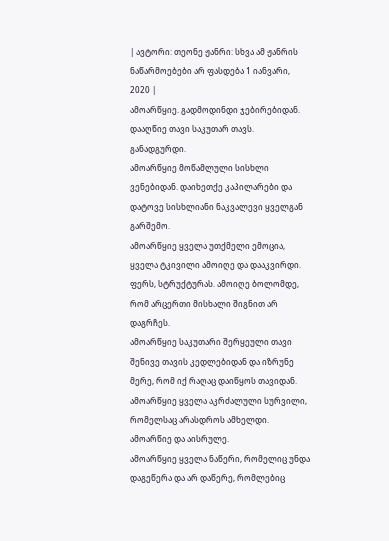| ავტორი: თეონე ჟანრი: სხვა ამ ჟანრის ნაწარმოებები არ ფასდება 1 იანვარი, 2020 |
ამოარწყიე. გადმოდინდი ჯებირებიდან. დააღწიე თავი საკუთარ თავს. განადგურდი.
ამოარწყიე მოწამლული სისხლი ვენებიდან. დაიხეთქე კაპილარები და დატოვე სისხლიანი ნაკვალევი ყველგან გარშემო.
ამოარწყიე ყველა უთქმელი ემოცია, ყველა ტკივილი ამოიღე და დააკვირდი. ფერს, სტრუქტურას. ამოიღე ბოლომდე, რომ არცერთი მისხალი შიგნით არ დაგრჩეს.
ამოარწყიე საკუთარი შერყეული თავი შენივე თავის კედლებიდან და იზრუნე მერე, რომ იქ რაღაც დაიწყოს თავიდან.
ამოარწყიე ყველა აკრძალული სურვილი, რომელსაც არასდროს ამხელდი. ამოარწიე და აისრულე.
ამოარწყიე ყველა ნაწერი, რომელიც უნდა დაგეწერა და არ დაწერე, რომლებიც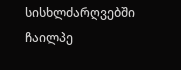სისხლძარღვებში ჩაილპე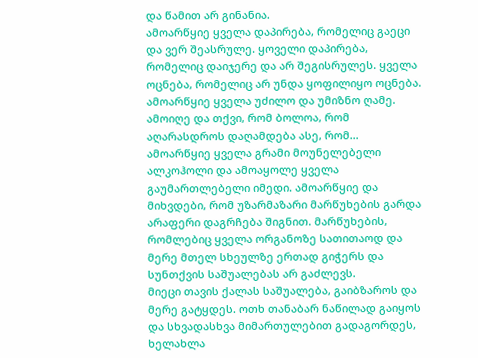და წამით არ გინანია.
ამოარწყიე ყველა დაპირება, რომელიც გაეცი და ვერ შეასრულე. ყოველი დაპირება, რომელიც დაიჯერე და არ შეგისრულეს. ყველა ოცნება, რომელიც არ უნდა ყოფილიყო ოცნება.
ამოარწყიე ყველა უძილო და უმიზნო ღამე. ამოიღე და თქვი, რომ ბოლოა, რომ აღარასდროს დაღამდება ასე, რომ…
ამოარწყიე ყველა გრამი მოუნელებელი ალკოჰოლი და ამოაყოლე ყველა გაუმართლებელი იმედი. ამოარწყიე და მიხვდები, რომ უზარმაზარი მარწუხების გარდა არაფერი დაგრჩება შიგნით. მარწუხების, რომლებიც ყველა ორგანოზე სათითაოდ და მერე მთელ სხეულზე ერთად გიჭერს და სუნთქვის საშუალებას არ გაძლევს.
მიეცი თავის ქალას საშუალება, გაიბზაროს და მერე გატყდეს. ოთხ თანაბარ ნაწილად გაიყოს და სხვადასხვა მიმართულებით გადაგორდეს, ხელახლა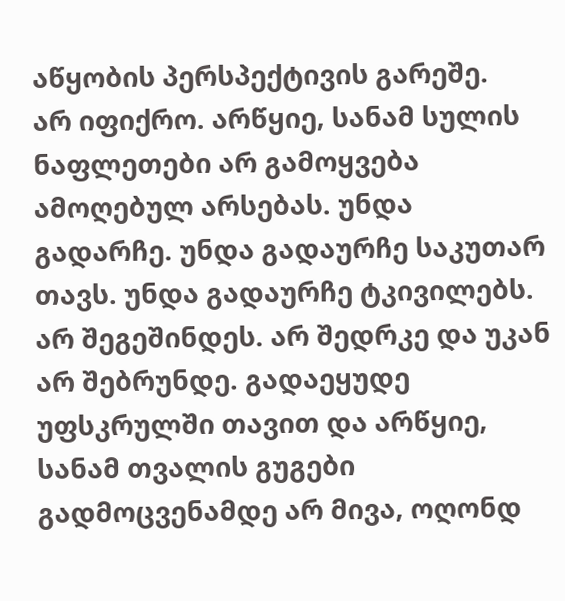აწყობის პერსპექტივის გარეშე.
არ იფიქრო. არწყიე, სანამ სულის ნაფლეთები არ გამოყვება ამოღებულ არსებას. უნდა გადარჩე. უნდა გადაურჩე საკუთარ თავს. უნდა გადაურჩე ტკივილებს. არ შეგეშინდეს. არ შედრკე და უკან არ შებრუნდე. გადაეყუდე უფსკრულში თავით და არწყიე, სანამ თვალის გუგები გადმოცვენამდე არ მივა, ოღონდ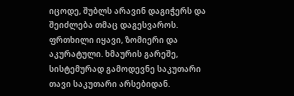იცოდე, შუბლს არავინ დაგიჭერს და შეიძლება თმაც დაგესვაროს.
ფრთხილი იყავი, ზომიერი და აკურატული. ხმაურის გარეშე, სისტემურად გამოდევნე საკუთარი თავი საკუთარი არსებიდან.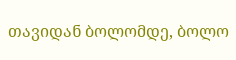თავიდან ბოლომდე, ბოლო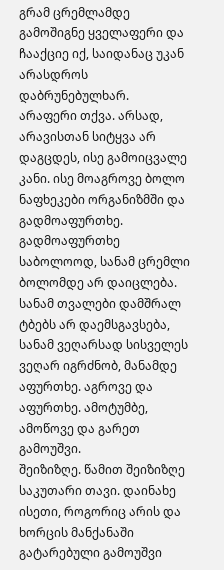გრამ ცრემლამდე გამოშიგნე ყველაფერი და ჩააქციე იქ, საიდანაც უკან არასდროს დაბრუნებულხარ.
არაფერი თქვა. არსად, არავისთან სიტყვა არ დაგცდეს, ისე გამოიცვალე კანი. ისე მოაგროვე ბოლო ნაფხეკები ორგანიზმში და გადმოაფურთხე. გადმოაფურთხე საბოლოოდ, სანამ ცრემლი ბოლომდე არ დაიცლება. სანამ თვალები დამშრალ ტბებს არ დაემსგავსება, სანამ ვეღარსად სისველეს ვეღარ იგრძნობ, მანამდე აფურთხე. აგროვე და აფურთხე. ამოტუმბე, ამოწოვე და გარეთ გამოუშვი.
შეიზიზღე. წამით შეიზიზღე საკუთარი თავი. დაინახე ისეთი, როგორიც არის და ხორცის მანქანაში გატარებული გამოუშვი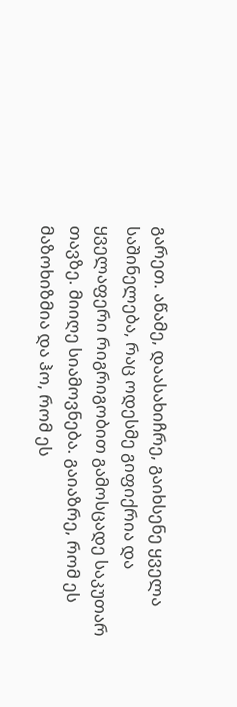გარეთ. აწამე, დაასახიჩრე, გაიხსენე ყველა საშინელება, რაც ოდესმე გიფიქრია და ყველაფერი რიგრიგობით გამოსცადე საკუთარ თავზე. მიიღე სიამოვნება. გაიაზრე, რომ ეს მაზოხიზმია და ჰო, რომ ეს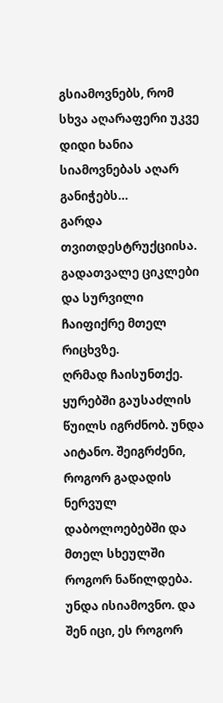გსიამოვნებს, რომ სხვა აღარაფერი უკვე დიდი ხანია სიამოვნებას აღარ განიჭებს…
გარდა თვითდესტრუქციისა.
გადათვალე ციკლები და სურვილი ჩაიფიქრე მთელ რიცხვზე.
ღრმად ჩაისუნთქე. ყურებში გაუსაძლის წუილს იგრძნობ. უნდა აიტანო. შეიგრძენი, როგორ გადადის ნერვულ დაბოლოებებში და მთელ სხეულში როგორ ნაწილდება. უნდა ისიამოვნო. და შენ იცი, ეს როგორ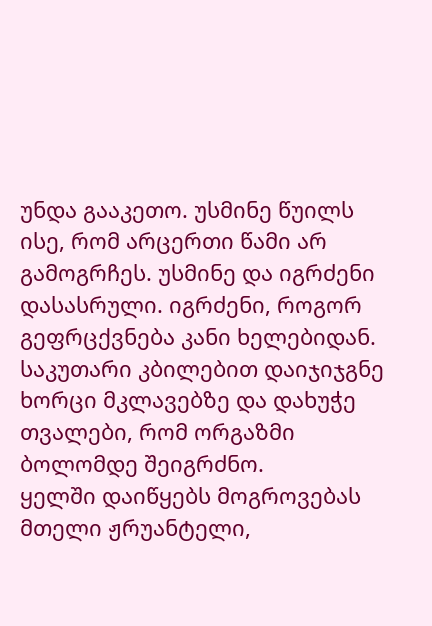უნდა გააკეთო. უსმინე წუილს ისე, რომ არცერთი წამი არ გამოგრჩეს. უსმინე და იგრძენი დასასრული. იგრძენი, როგორ გეფრცქვნება კანი ხელებიდან. საკუთარი კბილებით დაიჯიჯგნე ხორცი მკლავებზე და დახუჭე თვალები, რომ ორგაზმი ბოლომდე შეიგრძნო.
ყელში დაიწყებს მოგროვებას მთელი ჟრუანტელი,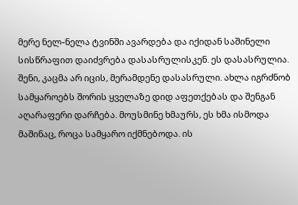მერე ნელ-ნელა ტვინში ავარდება და იქიდან საშინელი სისწრაფით დაიძვრება დასასრულისკენ. ეს დასასრულია. შენი, კაცმა არ იცის, მერამდენე დასასრული. ახლა იგრძნობ სამყაროებს შორის ყველაზე დიდ აფეთქებას და შენგან აღარაფერი დარჩება. მოუსმინე ხმაურს, ეს ხმა ისმოდა მაშინაც, როცა სამყარო იქმნებოდა. ის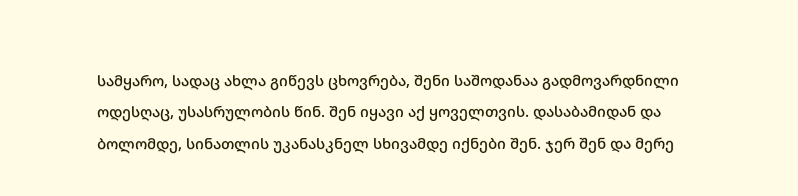სამყარო, სადაც ახლა გიწევს ცხოვრება, შენი საშოდანაა გადმოვარდნილი ოდესღაც, უსასრულობის წინ. შენ იყავი აქ ყოველთვის. დასაბამიდან და ბოლომდე, სინათლის უკანასკნელ სხივამდე იქნები შენ. ჯერ შენ და მერე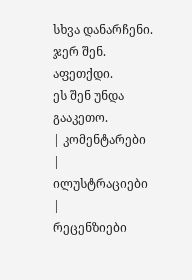სხვა დანარჩენი. ჯერ შენ.
აფეთქდი.
ეს შენ უნდა გააკეთო.
| კომენტარები |
ილუსტრაციები |
რეცენზიები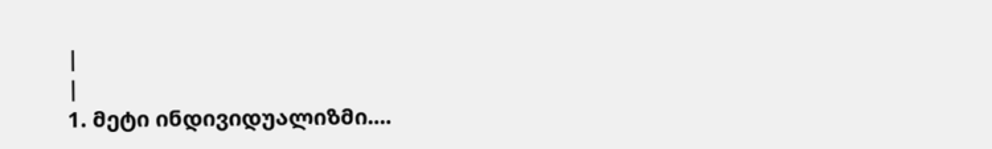|
|
1. მეტი ინდივიდუალიზმი....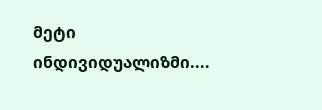მეტი ინდივიდუალიზმი....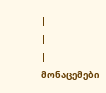|
|
| მონაცემები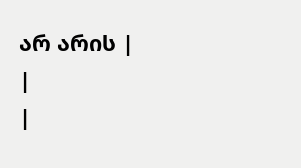არ არის |
|
|